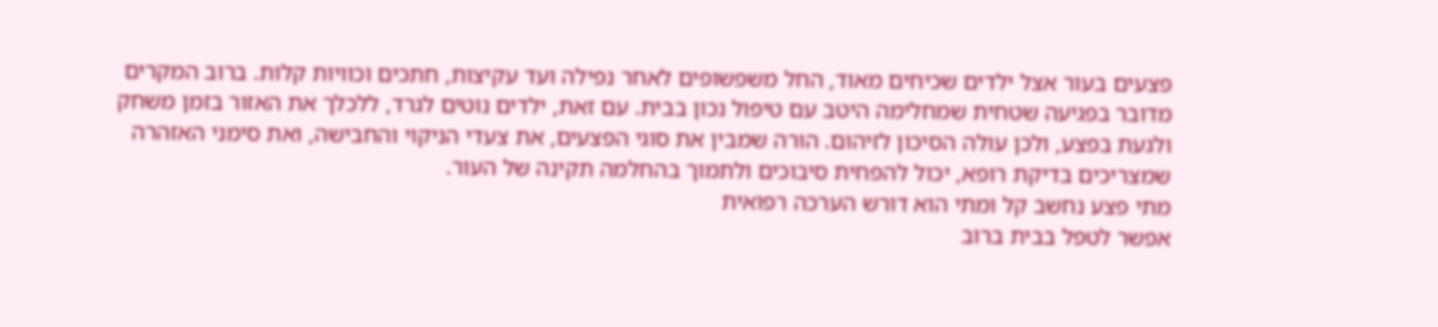פצעים בעור אצל ילדים שכיחים מאוד, החל משפשופים לאחר נפילה ועד עקיצות, חתכים וכוויות קלות. ברוב המקרים מדובר בפגיעה שטחית שמחלימה היטב עם טיפול נכון בבית. עם זאת, ילדים נוטים לגרד, ללכלך את האזור בזמן משחק ולגעת בפצע, ולכן עולה הסיכון לזיהום. הורה שמבין את סוגי הפצעים, את צעדי הניקוי והחבישה, ואת סימני האזהרה שמצריכים בדיקת רופא, יכול להפחית סיבוכים ולתמוך בהחלמה תקינה של העור.
מתי פצע נחשב קל ומתי הוא דורש הערכה רפואית
אפשר לטפל בבית ברוב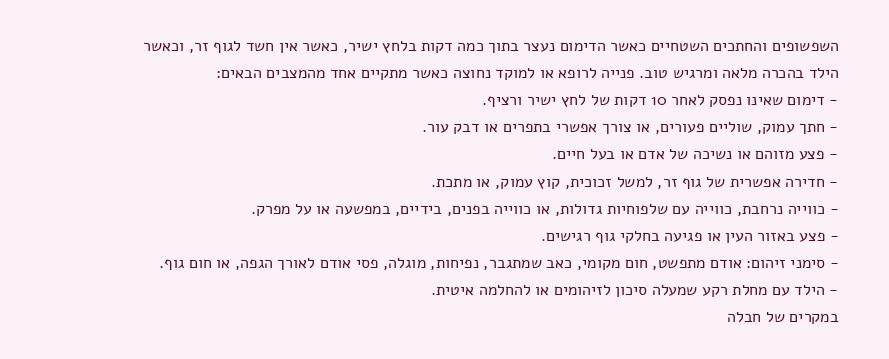השפשופים והחתכים השטחיים כאשר הדימום נעצר בתוך כמה דקות בלחץ ישיר, כאשר אין חשד לגוף זר, וכאשר הילד בהכרה מלאה ומרגיש טוב. פנייה לרופא או למוקד נחוצה כאשר מתקיים אחד מהמצבים הבאים:
- דימום שאינו נפסק לאחר 10 דקות של לחץ ישיר ורציף.
- חתך עמוק, שוליים פעורים, או צורך אפשרי בתפרים או דבק עור.
- פצע מזוהם או נשיכה של אדם או בעל חיים.
- חדירה אפשרית של גוף זר, למשל זכוכית, קוץ עמוק, או מתכת.
- כווייה נרחבת, כווייה עם שלפוחיות גדולות, או כווייה בפנים, בידיים, במפשעה או על מפרק.
- פצע באזור העין או פגיעה בחלקי גוף רגישים.
- סימני זיהום: אודם מתפשט, חום מקומי, כאב שמתגבר, נפיחות, מוגלה, פסי אודם לאורך הגפה, או חום גוף.
- הילד עם מחלת רקע שמעלה סיכון לזיהומים או להחלמה איטית.
במקרים של חבלה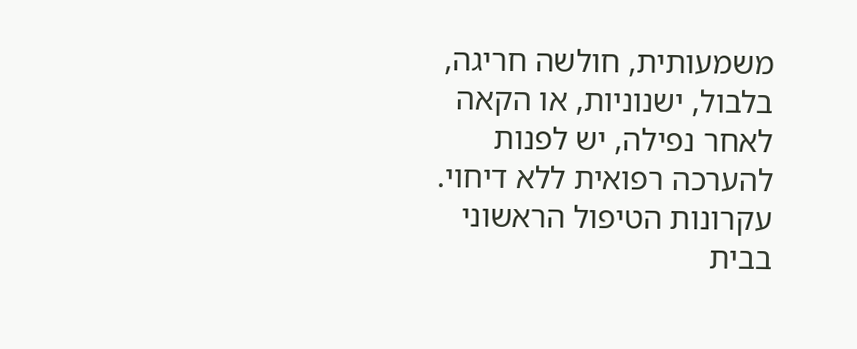משמעותית, חולשה חריגה, בלבול, ישנוניות, או הקאה לאחר נפילה, יש לפנות להערכה רפואית ללא דיחוי.
עקרונות הטיפול הראשוני בבית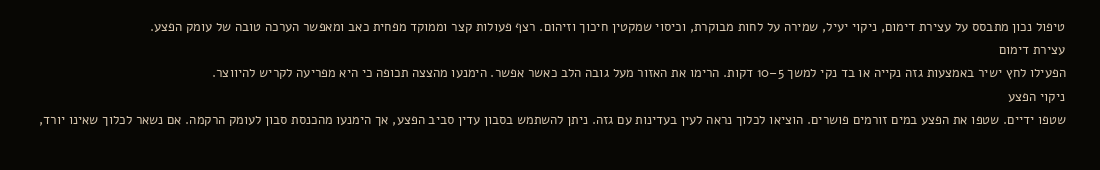טיפול נכון מתבסס על עצירת דימום, ניקוי יעיל, שמירה על לחות מבוקרת, וכיסוי שמקטין חיכוך וזיהום. רצף פעולות קצר וממוקד מפחית כאב ומאפשר הערכה טובה של עומק הפצע.
עצירת דימום
הפעילו לחץ ישיר באמצעות גזה נקייה או בד נקי למשך 5–10 דקות. הרימו את האזור מעל גובה הלב כאשר אפשר. הימנעו מהצצה תכופה כי היא מפריעה לקריש להיווצר.
ניקוי הפצע
שטפו ידיים. שטפו את הפצע במים זורמים פושרים. הוציאו לכלוך נראה לעין בעדינות עם גזה. ניתן להשתמש בסבון עדין סביב הפצע, אך הימנעו מהכנסת סבון לעומק הרקמה. אם נשאר לכלוך שאינו יורד,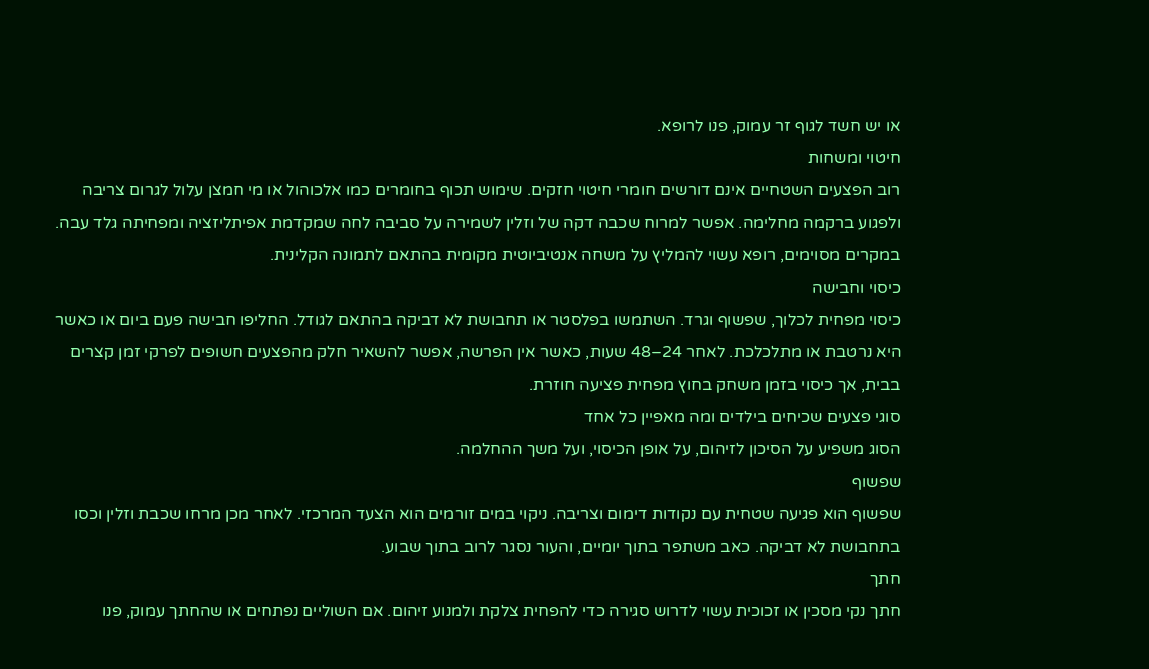או יש חשד לגוף זר עמוק, פנו לרופא.
חיטוי ומשחות
רוב הפצעים השטחיים אינם דורשים חומרי חיטוי חזקים. שימוש תכוף בחומרים כמו אלכוהול או מי חמצן עלול לגרום צריבה ולפגוע ברקמה מחלימה. אפשר למרוח שכבה דקה של וזלין לשמירה על סביבה לחה שמקדמת אפיתליזציה ומפחיתה גלד עבה. במקרים מסוימים, רופא עשוי להמליץ על משחה אנטיביוטית מקומית בהתאם לתמונה הקלינית.
כיסוי וחבישה
כיסוי מפחית לכלוך, שפשוף וגרד. השתמשו בפלסטר או תחבושת לא דביקה בהתאם לגודל. החליפו חבישה פעם ביום או כאשר היא נרטבת או מתלכלכת. לאחר 24–48 שעות, כאשר אין הפרשה, אפשר להשאיר חלק מהפצעים חשופים לפרקי זמן קצרים בבית, אך כיסוי בזמן משחק בחוץ מפחית פציעה חוזרת.
סוגי פצעים שכיחים בילדים ומה מאפיין כל אחד
הסוג משפיע על הסיכון לזיהום, על אופן הכיסוי, ועל משך ההחלמה.
שפשוף
שפשוף הוא פגיעה שטחית עם נקודות דימום וצריבה. ניקוי במים זורמים הוא הצעד המרכזי. לאחר מכן מרחו שכבת וזלין וכסו בתחבושת לא דביקה. כאב משתפר בתוך יומיים, והעור נסגר לרוב בתוך שבוע.
חתך
חתך נקי מסכין או זכוכית עשוי לדרוש סגירה כדי להפחית צלקת ולמנוע זיהום. אם השוליים נפתחים או שהחתך עמוק, פנו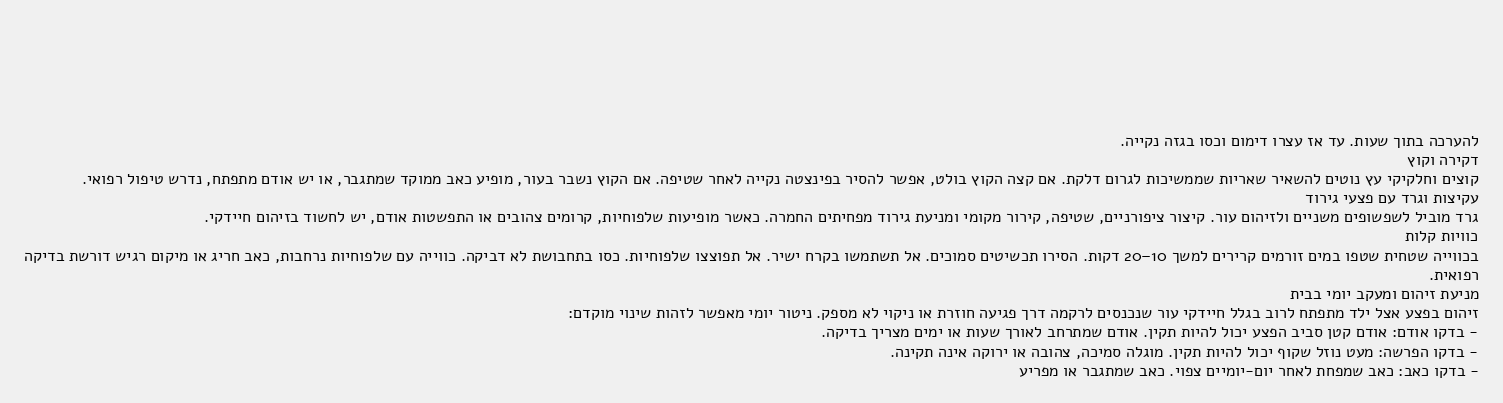להערכה בתוך שעות. עד אז עצרו דימום וכסו בגזה נקייה.
דקירה וקוץ
קוצים וחלקיקי עץ נוטים להשאיר שאריות שממשיכות לגרום דלקת. אם קצה הקוץ בולט, אפשר להסיר בפינצטה נקייה לאחר שטיפה. אם הקוץ נשבר בעור, מופיע כאב ממוקד שמתגבר, או יש אודם מתפתח, נדרש טיפול רפואי.
עקיצות וגרד עם פצעי גירוד
גרד מוביל לשפשופים משניים ולזיהום עור. קיצור ציפורניים, שטיפה, קירור מקומי ומניעת גירוד מפחיתים החמרה. כאשר מופיעות שלפוחיות, קרומים צהובים או התפשטות אודם, יש לחשוד בזיהום חיידקי.
כוויות קלות
בכווייה שטחית שטפו במים זורמים קרירים למשך 10–20 דקות. הסירו תכשיטים סמוכים. אל תשתמשו בקרח ישיר. אל תפוצצו שלפוחיות. כסו בתחבושת לא דביקה. כווייה עם שלפוחיות נרחבות, כאב חריג או מיקום רגיש דורשת בדיקה רפואית.
מניעת זיהום ומעקב יומי בבית
זיהום בפצע אצל ילד מתפתח לרוב בגלל חיידקי עור שנכנסים לרקמה דרך פגיעה חוזרת או ניקוי לא מספק. ניטור יומי מאפשר לזהות שינוי מוקדם:
- בדקו אודם: אודם קטן סביב הפצע יכול להיות תקין. אודם שמתרחב לאורך שעות או ימים מצריך בדיקה.
- בדקו הפרשה: מעט נוזל שקוף יכול להיות תקין. מוגלה סמיכה, צהובה או ירוקה אינה תקינה.
- בדקו כאב: כאב שמפחת לאחר יום-יומיים צפוי. כאב שמתגבר או מפריע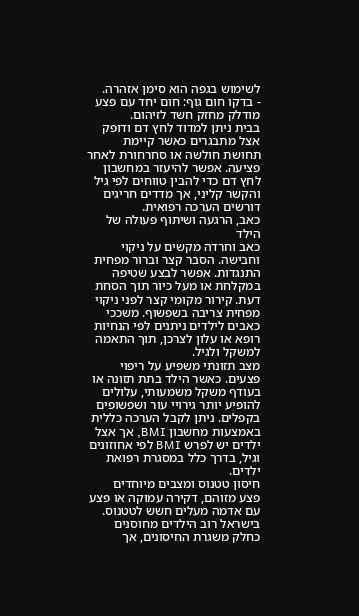לשימוש בגפה הוא סימן אזהרה.
- בדקו חום גוף: חום יחד עם פצע מודלק מחזק חשד לזיהום.
בבית ניתן למדוד לחץ דם ודופק אצל מתבגרים כאשר קיימת תחושת חולשה או סחרחורת לאחר פציעה. אפשר להיעזר במחשבון לחץ דם כדי להבין טווחים לפי גיל והקשר קליני, אך מדדים חריגים דורשים הערכה רפואית.
כאב, הרגעה ושיתוף פעולה של הילד
כאב וחרדה מקשים על ניקוי וחבישה. הסבר קצר וברור מפחית התנגדות. אפשר לבצע שטיפה במקלחת או מעל כיור תוך הסחת דעת. קירור מקומי קצר לפני ניקוי מפחית צריבה בשפשוף. משככי כאבים לילדים ניתנים לפי הנחיות רופא או עלון לצרכן, תוך התאמה למשקל ולגיל.
מצב תזונתי משפיע על ריפוי פצעים. כאשר הילד בתת תזונה או בעודף משקל משמעותי, עלולים להופיע יותר גירויי עור ושפשופים בקפלים. ניתן לקבל הערכה כללית באמצעות מחשבון BMI, אך אצל ילדים יש לפרש BMI לפי אחוזונים וגיל, בדרך כלל במסגרת רפואת ילדים.
חיסון טטנוס ומצבים מיוחדים
פצע מזוהם, דקירה עמוקה או פצע עם אדמה מעלים חשש לטטנוס. בישראל רוב הילדים מחוסנים כחלק משגרת החיסונים, אך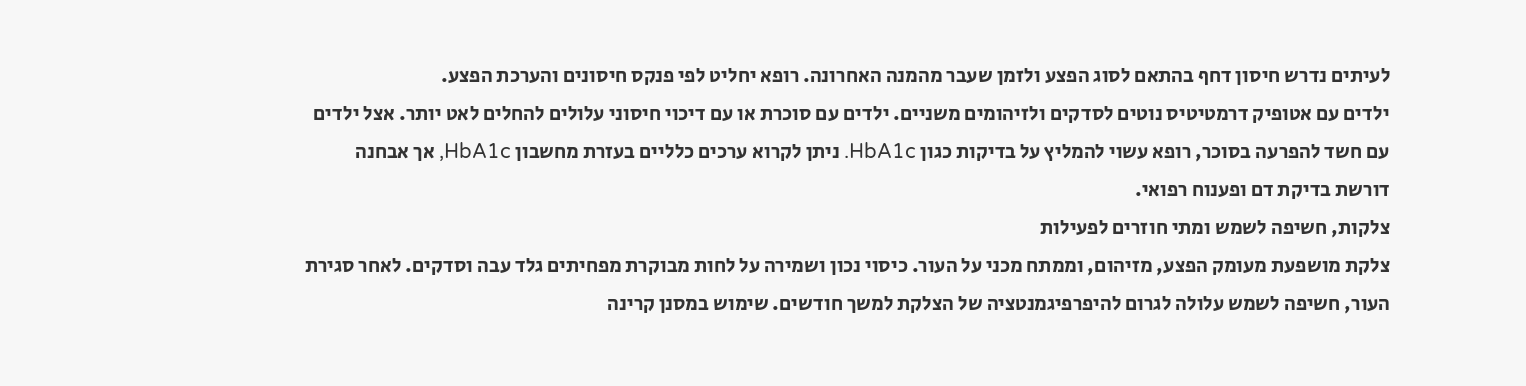לעיתים נדרש חיסון דחף בהתאם לסוג הפצע ולזמן שעבר מהמנה האחרונה. רופא יחליט לפי פנקס חיסונים והערכת הפצע.
ילדים עם אטופיק דרמטיטיס נוטים לסדקים ולזיהומים משניים. ילדים עם סוכרת או עם דיכוי חיסוני עלולים להחלים לאט יותר. אצל ילדים עם חשד להפרעה בסוכר, רופא עשוי להמליץ על בדיקות כגון HbA1c. ניתן לקרוא ערכים כלליים בעזרת מחשבון HbA1c, אך אבחנה דורשת בדיקת דם ופענוח רפואי.
צלקות, חשיפה לשמש ומתי חוזרים לפעילות
צלקת מושפעת מעומק הפצע, מזיהום, וממתח מכני על העור. כיסוי נכון ושמירה על לחות מבוקרת מפחיתים גלד עבה וסדקים. לאחר סגירת העור, חשיפה לשמש עלולה לגרום להיפרפיגמנטציה של הצלקת למשך חודשים. שימוש במסנן קרינה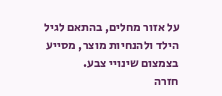על אזור מחלים, בהתאם לגיל הילד ולהנחיות מוצר, מסייע בצמצום שינויי צבע.
חזרה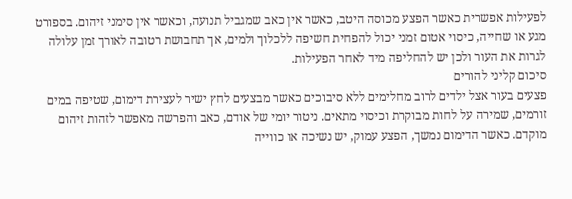לפעילות אפשרית כאשר הפצע מכוסה היטב, כאשר אין כאב שמגביל תנועה, וכאשר אין סימני זיהום. בספורט מגע או שחייה, כיסוי אטום זמני יכול להפחית חשיפה ללכלוך ולמים, אך תחבושת רטובה לאורך זמן עלולה לגרות את העור ולכן יש להחליפה מיד לאחר הפעילות.
סיכום קליני להורים
פצעים בעור אצל ילדים לרוב מחלימים ללא סיבוכים כאשר מבצעים לחץ ישיר לעצירת דימום, שטיפה במים זורמים, שמירה על לחות מבוקרת וכיסוי מתאים. ניטור יומי של אודם, כאב והפרשה מאפשר לזהות זיהום מוקדם. כאשר הדימום נמשך, הפצע עמוק, יש נשיכה או כווייה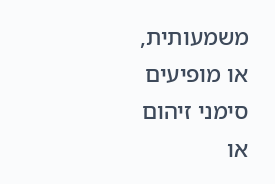משמעותית, או מופיעים סימני זיהום או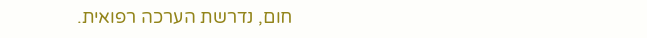חום, נדרשת הערכה רפואית.